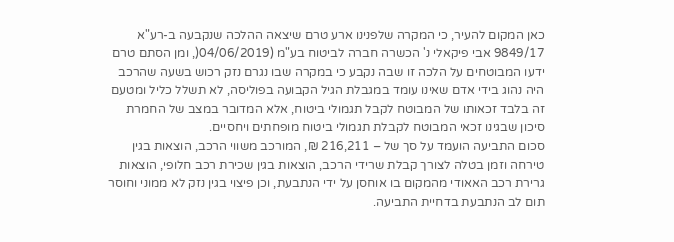כאן המקום להעיר, כי המקרה שלפנינו ארע טרם שיצאה ההלכה שנקבעה ב-רע"א 9849/17 אבי פיקאלי נ' הכשרה חברה לביטוח בע"מ (04/06/2019(, ומן הסתם טרם ידעו המבוטחים על הלכה זו שבה נקבע כי במקרה שבו נגרם נזק רכוש בשעה שהרכב היה נהוג בידי אדם שאינו עומד במגבלת הגיל הקבועה בפוליסה, לא תשלל כליל ומטעם זה בלבד זכאותו של המבוטח לקבל תגמולי ביטוח, אלא המדובר במצב של החמרת סיכון שבגינו זכאי המבוטח לקבלת תגמולי ביטוח מופחתים ויחסיים.
סכום התביעה הועמד על סך של – 216,211 ₪, המורכב משווי הרכב, הוצאות בגין טירחה וזמן בטלה לצורך קבלת שרידי הרכב, הוצאות בגין שכירת רכב חלופי, הוצאות גרירת רכב האאודי מהמקום בו אוחסן על ידי הנתבעת, וכן פיצוי בגין נזק לא ממוני וחוסר תום לב הנתבעת בדחיית התביעה.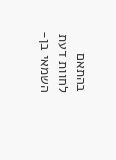בהתאם לחוות דעת השמאי בן-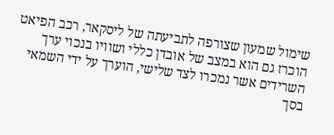שימול שמעון שצורפה לתביעתה של ליסקאר, רכב הפיאט הוכרז גם הוא במצב של אובדן כללי ושוויו בנכוי ערך השרידים אשר נמכרו לצד שלישי, הוערך על ידי השמאי בסך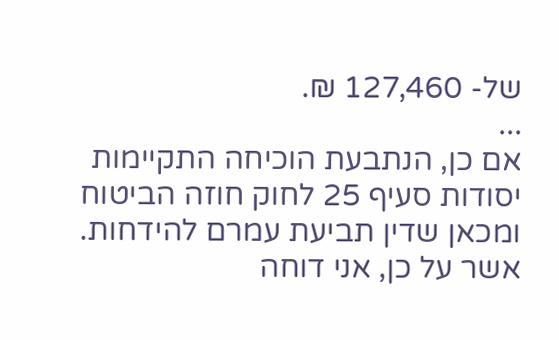של- 127,460 ₪.
...
אם כן, הנתבעת הוכיחה התקיימות יסודות סעיף 25 לחוק חוזה הביטוח ומכאן שדין תביעת עמרם להידחות.
אשר על כן, אני דוחה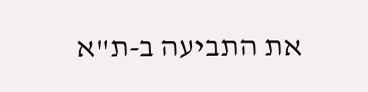את התביעה ב-ת"א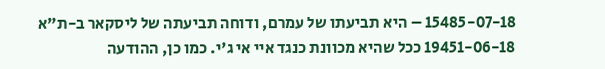15485-07-18 – היא תביעתו של עמרם, ודוחה תביעתה של ליסקאר ב-ת"א 19451-06-18 ככל שהיא מכוונת כנגד איי אי ג'י. כמו כן, ההודעה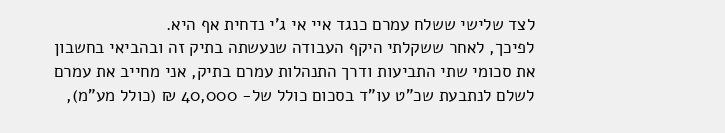לצד שלישי ששלח עמרם כנגד איי אי ג'י נדחית אף היא.
לפיכך, לאחר ששקלתי היקף העבודה שנעשתה בתיק זה ובהביאי בחשבון את סכומי שתי התביעות ודרך התנהלות עמרם בתיק, אני מחייב את עמרם לשלם לנתבעת שכ"ט עו"ד בסכום כולל של- 40,000 ₪ (כולל מע"מ),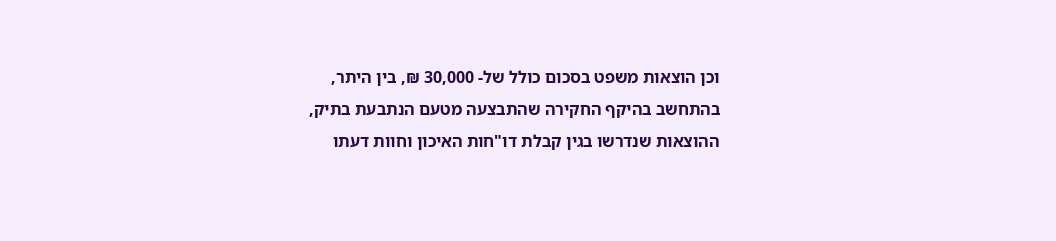וכן הוצאות משפט בסכום כולל של- 30,000 ₪, בין היתר, בהתחשב בהיקף החקירה שהתבצעה מטעם הנתבעת בתיק, ההוצאות שנדרשו בגין קבלת דו"חות האיכון וחוות דעתו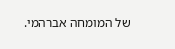של המומחה אברהמי.